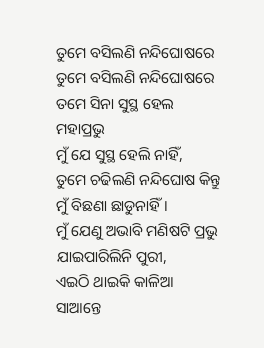ତୁମେ ବସିଲଣି ନନ୍ଦିଘୋଷରେ
ତୁମେ ବସିଲଣି ନନ୍ଦିଘୋଷରେ
ତମେ ସିନା ସୁସ୍ଥ ହେଲ ମହାପ୍ରଭୁ
ମୁଁ ଯେ ସୁସ୍ଥ ହେଲି ନାହିଁ,
ତୁମେ ଚଢିଲଣି ନନ୍ଦିଘୋଷ କିନ୍ତୁ
ମୁଁ ବିଛଣା ଛାଡୁନାହିଁ।
ମୁଁ ଯେଣୁ ଅଭାବି ମଣିଷଟି ପ୍ରଭୁ
ଯାଇପାରିଲିନି ପୁରୀ,
ଏଇଠି ଥାଇକି କାଳିଆ ସାଆନ୍ତେ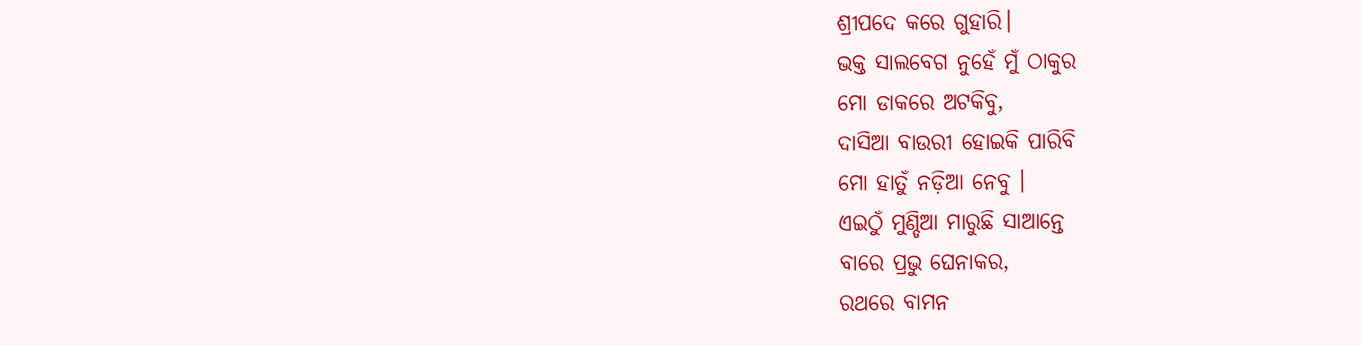ଶ୍ରୀପଦେ କରେ ଗୁହାରି।
ଭକ୍ତ ସାଲବେଗ ନୁହେଁ ମୁଁ ଠାକୁର
ମୋ ଡାକରେ ଅଟକିବୁ,
ଦାସିଆ ବାଉରୀ ହୋଇକି ପାରିବି
ମୋ ହାତୁଁ ନଡ଼ିଆ ନେବୁ ।
ଏଇଠୁଁ ମୁଣ୍ଡିଆ ମାରୁଛି ସାଆନ୍ତେ
ବାରେ ପ୍ରଭୁ ଘେନାକର,
ରଥରେ ବାମନ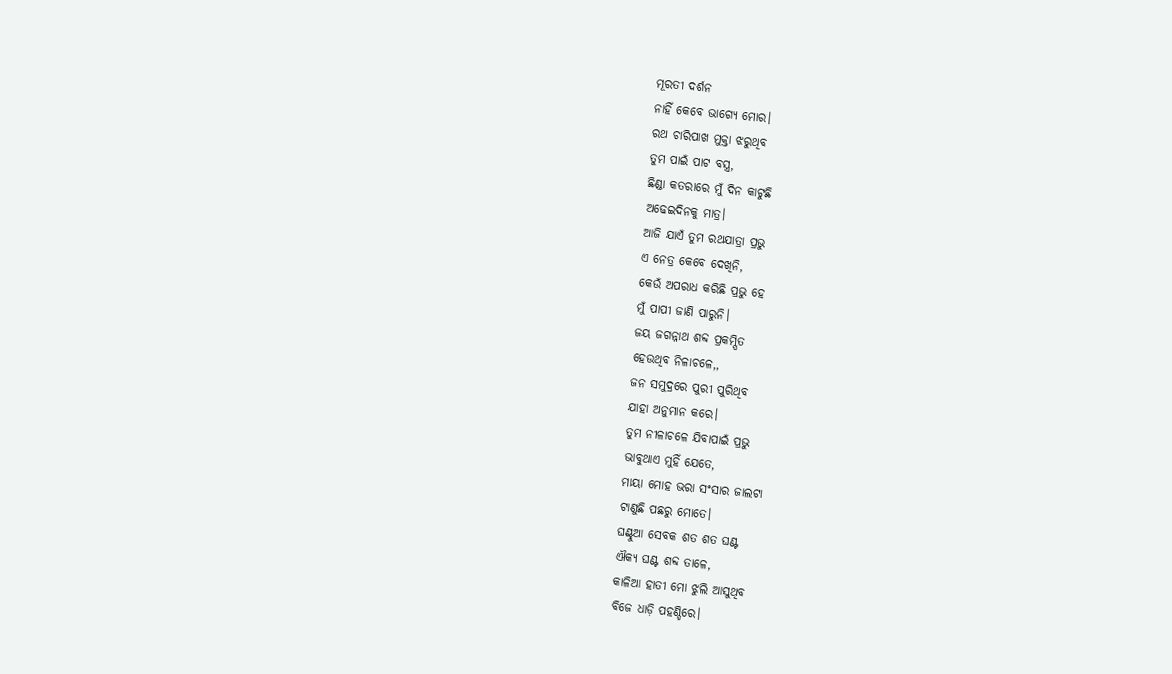ମୂରତୀ ଦର୍ଶନ
ନାହିଁ କେବେ ଭାଗ୍ୟେ ମୋର।
ରଥ ଚାରିପାଖ ମୁକ୍ତା ଝରୁଥିବ
ତୁମ ପାଇଁ ପାଟ ବସ୍ତ୍ର,
ଛିଣ୍ଡା କତରାରେ ମୁଁ ଦିନ କାଟୁଛି
ଅଢେଇଦିନକୁ ମାତ୍ର।
ଆଜି ଯାଏଁ ତୁମ ରଥଯାତ୍ରା ପ୍ରଭୁ
ଏ ନେତ୍ର କେବେ ଦେଖିନି,
କେଉଁ ଅପରାଧ କରିଛି ପ୍ରଭୁ ହେ
ମୁଁ ପାପୀ ଜାଣି ପାରୁନି।
ଜୟ ଜଗନ୍ନାଥ ଶବ୍ଦ ପ୍ରକମ୍ପିତ
ହେଉଥିବ ନିଳାଚଳେ,,
ଜନ ସମୁଦ୍ରରେ ପୁରୀ ପୁରିଥିବ
ଯାହା ଅନୁମାନ କରେ।
ତୁମ ନୀଳାଚଳେ ଯିବାପାଇଁ ପ୍ରଭୁ
ଭାବୁଥାଏ ମୁହିଁ ଯେତେ,
ମାୟା ମୋହ ଭରା ସଂସାର ଜାଲଟା
ଟାଣୁଛି ପଛରୁ ମୋତେ।
ଘଣ୍ଟୁଆ ସେବକ ଶତ ଶତ ଘଣ୍ଟ
ଐକ୍ୟ ଘଣ୍ଟ ଶବ୍ଦ ତାଳେ,
କାଳିଆ ହାତୀ ମୋ ଝୁଲି ଆସୁଥିବ
ବିଜେ ଧାଡ଼ି ପହଣ୍ଡିରେ।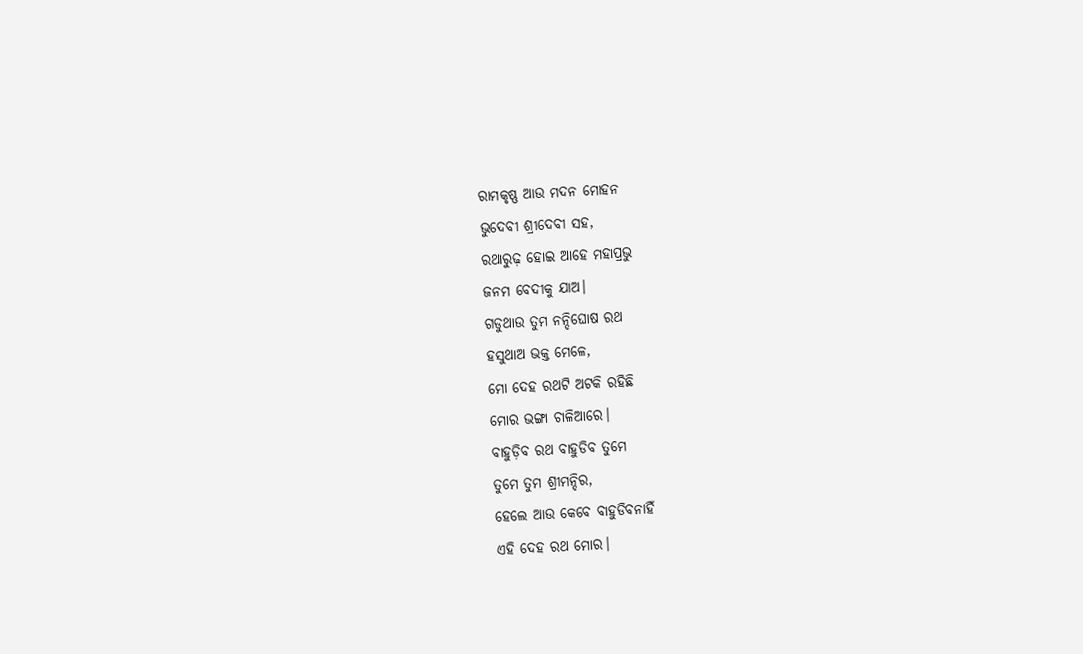ରାମକୃଷ୍ଣ ଆଉ ମଦନ ମୋହନ
ଭୁଦେବୀ ଶ୍ରୀଦେବୀ ସହ,
ରଥାରୁଢ଼ ହୋଇ ଆହେ ମହାପ୍ରଭୁ
ଜନମ ବେଦୀକୁ ଯାଅ।
ଗଡୁଥାଉ ତୁମ ନନ୍ଦିଘୋଷ ରଥ
ହସୁଥାଅ ଭକ୍ତ ମେଳେ,
ମୋ ଦେହ ରଥଟି ଅଟକି ରହିଛି
ମୋର ଭଙ୍ଗା ଚାଳିଆରେ।
ବାହୁଡ଼ିବ ରଥ ବାହୁଡିବ ତୁମେ
ତୁମେ ତୁମ ଶ୍ରୀମନ୍ଦିର,
ହେଲେ ଆଉ କେବେ ବାହୁଡିବନାହିଁ
ଏହି ଦେହ ରଥ ମୋର।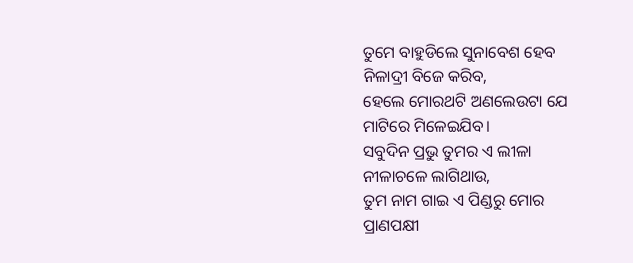ତୁମେ ବାହୁଡିଲେ ସୁନାବେଶ ହେବ
ନିଳାଦ୍ରୀ ବିଜେ କରିବ,
ହେଲେ ମୋରଥଟି ଅଣଲେଉଟା ଯେ
ମାଟିରେ ମିଳେଇଯିବ।
ସବୁଦିନ ପ୍ରଭୁ ତୁମର ଏ ଲୀଳା
ନୀଳାଚଳେ ଲାଗିଥାଉ,
ତୁମ ନାମ ଗାଇ ଏ ପିଣ୍ଡରୁ ମୋର
ପ୍ରାଣପକ୍ଷୀ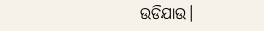ଉଡିଯାଉ।